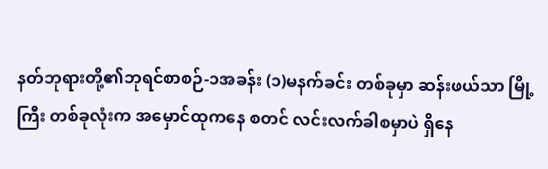နတ်ဘုရားတို့၏ဘုရင်စာစဉ်-၁အခန်း (၁)မနက်ခင်း တစ်ခုမှာ ဆန်းဖယ်သာ မြို့ကြီး တစ်ခုလုံးက အမှောင်ထုကနေ စတင် လင်းလက်ခါစမှာပဲ ရှိနေ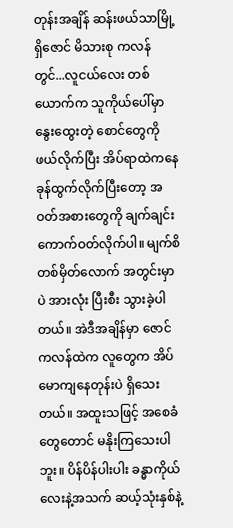တုန်းအချိန် ဆန်းဖယ်သာမြို့ရှိဇောင် မိသားစု ကလန်တွင်...လူငယ်လေး တစ်ယောက်က သူကိုယ်ပေါ်မှာ နွေးထွေးတဲ့ စောင်တွေကို ဖယ်လိုက်ပြီး အိပ်ရာထဲကနေ ခုန်ထွက်လိုက်ပြီးတော့ အဝတ်အစားတွေကို ချက်ချင်း ကောက်ဝတ်လိုက်ပါ။ မျက်စိတစ်မှိတ်လောက် အတွင်းမှာပဲ အားလုံး ပြီးစီး သွားခဲ့ပါတယ်။ အဲဒီအချိန်မှာ ဇောင်ကလန်ထဲက လူတွေက အိပ်မောကျနေတုန်းပဲ ရှိသေးတယ်။ အထူးသဖြင့် အစေခံတွေတောင် မနိုးကြသေးပါဘူး။ ပိန်ပိန်ပါးပါး ခန္ဓာကိုယ်လေးနဲ့အသက် ဆယ့်သုံးနှစ်နဲ့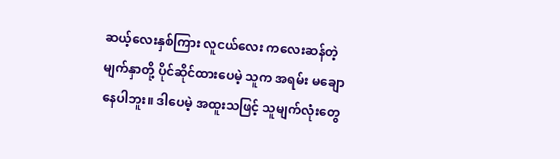ဆယ့်လေးနှစ်ကြား လူငယ်လေး ကလေးဆန်တဲ့ မျက်နှာတို့ ပိုင်ဆိုင်ထားပေမဲ့ သူက အရမ်း မချောနေပါဘူး။ ဒါပေမဲ့ အထူးသဖြင့် သူမျက်လုံးတွေ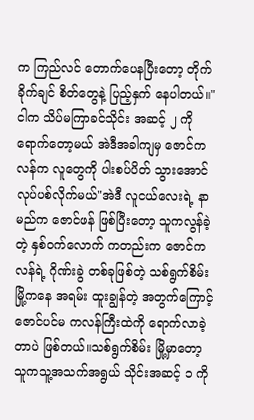က ကြည်လင် တောက်ပေနပြီးတော့ တိုက်ခိုက်ချင် စိတ်တွေနဲ့ ပြည့်နှက် နေပါတယ်။"ငါက သိပ်မကြာခင်သိုင်း အဆင့် ၂ ကို ရောက်တော့မယ် အဲဒီအခါကျမှ ဇောင်ကလန်က လူတွေကို ပါးစပ်ပိတ် သွားအောင် လုပ်ပစ်လိုက်မယ်"အဲဒီ လူငယ်လေးရဲ့ နာမည်က ဇောင်ဖန် ဖြစ်ပြီးတော့ သူကလွန်ခဲ့တဲ့ နှစ်ဝက်လောက် ကတည်းက ဇောင်ကလန်ရဲ့ ဂိုဏ်းခွဲ တစ်ခုဖြစ်တဲ့ သစ်ရွက်စိမ်း မြို့ကနေ အရမ်း ထူးချွန်တဲ့ အတွက်ကြောင့် ဇောင်ပင်မ ကလန်ကြီးထဲကို ရောက်လာခဲ့တာပဲ ဖြစ်တယ်။သစ်ရွက်စိမ်း မြို့မှာတော့ သူကသူ့အသက်အရွယ် သိုင်းအဆင့် ၁ ကို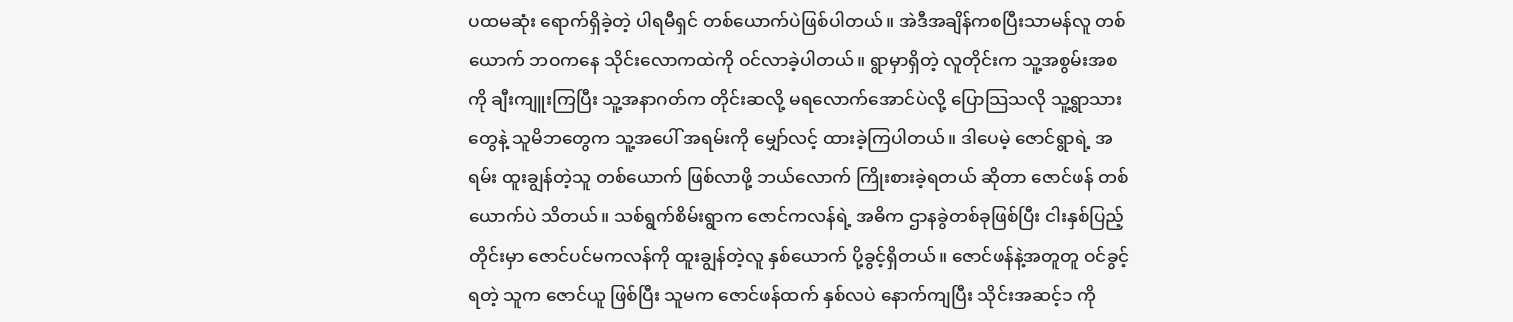ပထမဆုံး ရောက်ရှိခဲ့တဲ့ ပါရမီရှင် တစ်ယောက်ပဲဖြစ်ပါတယ်။ အဲဒီအချိန်ကစပြီးသာမန်လူ တစ်ယောက် ဘဝကနေ သိုင်းလောကထဲကို ဝင်လာခဲ့ပါတယ်။ ရွာမှာရှိတဲ့ လူတိုင်းက သူ့အစွမ်းအစကို ချီးကျူးကြပြီး သူ့အနာဂတ်က တိုင်းဆလို့ မရလောက်အောင်ပဲလို့ ပြောသြသလို သူ့ရွာသားတွေနဲ့ သူမိဘတွေက သူ့အပေါ် အရမ်းကို မျှော်လင့် ထားခဲ့ကြပါတယ်။ ဒါပေမဲ့ ဇောင်ရွာရဲ့ အရမ်း ထူးချွန်တဲ့သူ တစ်ယောက် ဖြစ်လာဖို့ ဘယ်လောက် ကြိုးစားခဲ့ရတယ် ဆိုတာ ဇောင်ဖန် တစ်ယောက်ပဲ သိတယ်။ သစ်ရွက်စိမ်းရွာက ဇောင်ကလန်ရဲ့ အဓိက ဌာနခွဲတစ်ခုဖြစ်ပြီး ငါးနှစ်ပြည့်တိုင်းမှာ ဇောင်ပင်မကလန်ကို ထူးချွန်တဲ့လူ နှစ်ယောက် ပို့ခွင့်ရှိတယ်။ ဇောင်ဖန်နဲ့အတူတူ ဝင်ခွင့်ရတဲ့ သူက ဇောင်ယူ ဖြစ်ပြီး သူမက ဇောင်ဖန်ထက် နှစ်လပဲ နောက်ကျပြီး သိုင်းအဆင့်၁ ကို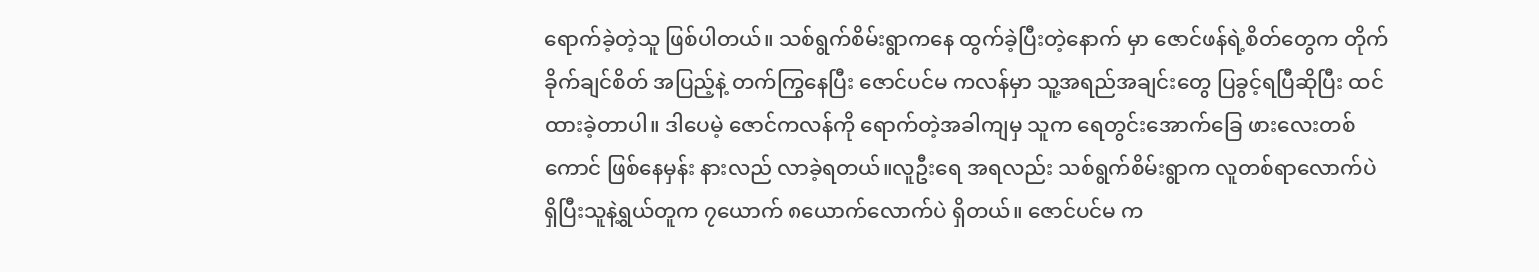ရောက်ခဲ့တဲ့သူ ဖြစ်ပါတယ်။ သစ်ရွက်စိမ်းရွာကနေ ထွက်ခဲ့ပြီးတဲ့နောက် မှာ ဇောင်ဖန်ရဲ့စိတ်တွေက တိုက်ခိုက်ချင်စိတ် အပြည့်နဲ့ တက်ကြွနေပြီး ဇောင်ပင်မ ကလန်မှာ သူ့အရည်အချင်းတွေ ပြခွင့်ရပြီဆိုပြီး ထင်ထားခဲ့တာပါ။ ဒါပေမဲ့ ဇောင်ကလန်ကို ရောက်တဲ့အခါကျမှ သူက ရေတွင်းအောက်ခြေ ဖားလေးတစ်ကောင် ဖြစ်နေမှန်း နားလည် လာခဲ့ရတယ်။လူဦးရေ အရလည်း သစ်ရွက်စိမ်းရွာက လူတစ်ရာလောက်ပဲ ရှိပြီးသူနဲ့ရွယ်တူက ၇ယောက် ၈ယောက်လောက်ပဲ ရှိတယ်။ ဇောင်ပင်မ က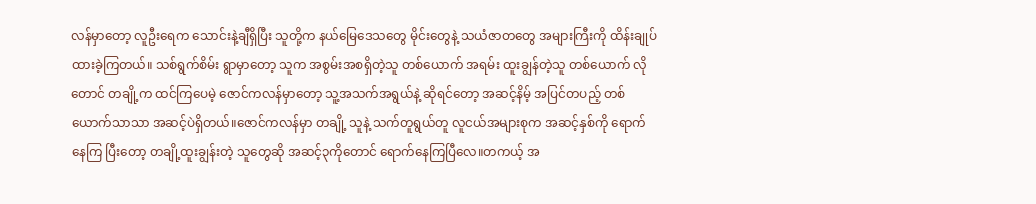လန်မှာတော့ လူဦးရေက သောင်းနဲ့ချီရှိပြီး သူတို့က နယ်မြေဒေသတွေ မိုင်းတွေနဲ့ သယံဇာတတွေ အများကြီးကို ထိန်းချုပ် ထားခဲ့ကြတယ်။ သစ်ရွက်စိမ်း ရွာမှာတော့ သူက အစွမ်းအစရှိတဲ့သူ တစ်ယောက် အရမ်း ထူးချွန်တဲ့သူ တစ်ယောက် လိုတောင် တချို့က ထင်ကြပေမဲ့ ဇောင်ကလန်မှာတော့ သူ့အသက်အရွယ်နဲ့ ဆိုရင်တော့ အဆင့်နိမ့် အပြင်တပည့် တစ်ယောက်သာသာ အဆင့်ပဲရှိတယ်။ဇောင်ကလန်မှာ တချို့ သူနဲ့ သက်တူရွယ်တူ လူငယ်အများစုက အဆင့်နှစ်ကို ရောက်နေကြ ပြီးတော့ တချို့ထူးချွန်းတဲ့ သူတွေဆို အဆင့်၃ကိုတောင် ရောက်နေကြပြီလေ။တကယ့် အ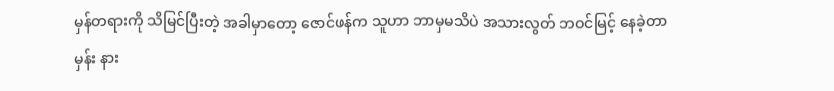မှန်တရားကို သိမြင်ပြီးတဲ့ အခါမှာတော့ ဇောင်ဖန်က သူဟာ ဘာမှမသိပဲ အသားလွတ် ဘဝင်မြင့် နေခဲ့တာမှန်း နား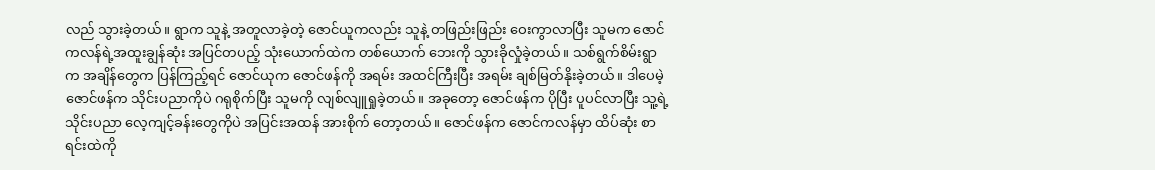လည် သွားခဲ့တယ်။ ရွာက သူနဲ့ အတူလာခဲ့တဲ့ ဇောင်ယူကလည်း သူနဲ့ တဖြည်းဖြည်း ဝေးကွာလာပြီး သူမက ဇောင်ကလန်ရဲ့အထူးချွန်ဆုံး အပြင်တပည့် သုံးယောက်ထဲက တစ်ယောက် ဘေးကို သွားခိုလှုံခဲ့တယ်။ သစ်ရွက်စိမ်းရွာက အချိန်တွေက ပြန်ကြည့်ရင် ဇောင်ယုက ဇောင်ဖန်ကို အရမ်း အထင်ကြီးပြီး အရမ်း ချစ်မြတ်နိုးခဲ့တယ်။ ဒါပေမဲ့ဇောင်ဖန်က သိုင်းပညာကိုပဲ ဂရုစိုက်ပြီး သူမကို လျစ်လျူရှုခဲ့တယ်။ အခုတော့ ဇောင်ဖန်က ပိုပြီး ပူပင်လာပြီး သူ့ရဲ့သိုင်းပညာ လေ့ကျင့်ခန်းတွေကိုပဲ အပြင်းအထန် အားစိုက် တော့တယ်။ ဇောင်ဖန်က ဇောင်ကလန်မှာ ထိပ်ဆုံး စာရင်းထဲကို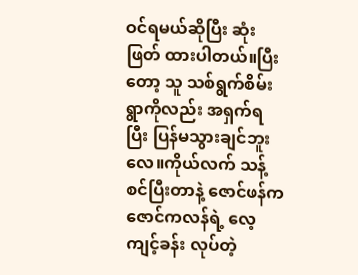ဝင်ရမယ်ဆိုပြီး ဆုံးဖြတ် ထားပါတယ်။ပြီးတော့ သူ သစ်ရွက်စိမ်း ရွာကိုလည်း အရှက်ရပြီး ပြန်မသွားချင်ဘူးလေ။ကိုယ်လက် သန့်စင်ပြီးတာနဲ့ ဇောင်ဖန်က ဇောင်ကလန်ရဲ့ လေ့ကျင့်ခန်း လုပ်တဲ့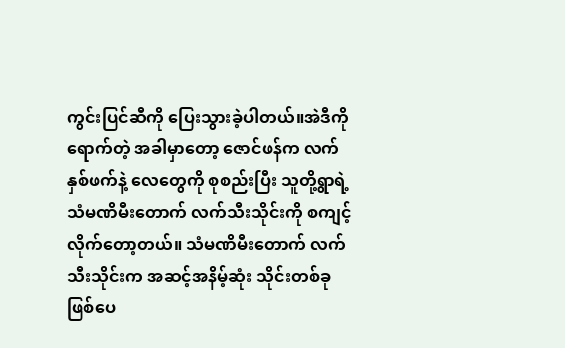ကွင်းပြင်ဆီကို ပြေးသွားခဲ့ပါတယ်။အဲဒီကို ရောက်တဲ့ အခါမှာတော့ ဇောင်ဖန်က လက်နှစ်ဖက်နဲ့ လေတွေကို စုစည်းပြီး သူတို့ရွာရဲ့ သံမဏိမီးတောက် လက်သီးသိုင်းကို စကျင့် လိုက်တော့တယ်။ သံမဏိမီးတောက် လက်သီးသိုင်းက အဆင့်အနိမ့်ဆုံး သိုင်းတစ်ခု ဖြစ်ပေ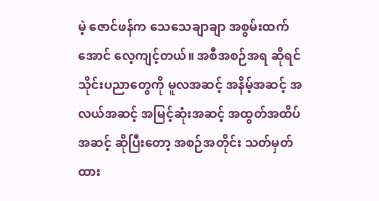မဲ့ ဇောင်ဖန်က သေသေချာချာ အစွမ်းထက်အောင် လေ့ကျင့်တယ်။ အစီအစဉ်အရ ဆိုရင် သိုင်းပညာတွေကို မူလအဆင့် အနိမ့်အဆင့် အလယ်အဆင့် အမြင့်ဆုံးအဆင့် အထွတ်အထိပ် အဆင့် ဆိုပြီးတော့ အစဉ်အတိုင်း သတ်မှတ် ထား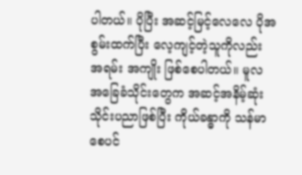ပါတယ်။ ပိုပြီး အဆင့်မြင့်လေလေ ပိုအစွမ်းထက်ပြီး လေ့ကျင့်တဲ့သူကိုလည်း အရမ်း အကျိုး ဖြစ်စေပါတယ်။ မူလ အခြေခံသိုင်းတွေက အဆင့်အနိမ့်ဆုံး သိုင်းပညာဖြစ်ပြီး ကိုယ်ခန္ဓာကို သန်မာစေပင်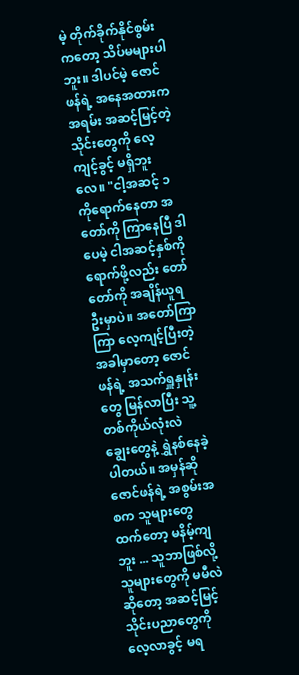မဲ့ တိုက်ခိုက်နိုင်စွမ်း ကတော့ သိပ်မများပါဘူး။ ဒါပင်မဲ့ ဇောင်ဖန်ရဲ့ အနေအထားက အရမ်း အဆင့်မြင့်တဲ့ သိုင်းတွေကို လေ့ကျင့်ခွင့် မရှိဘူးလေ။ "ငါ့အဆင့် ၁ ကိုရောက်နေတာ အတော်ကို ကြာနေပြီ ဒါပေမဲ့ ငါအဆင့်နှစ်ကို ရောက်ဖို့လည်း တော်တော်ကို အချိန်ယူရဦးမှာပဲ။ အတော်ကြာကြာ လေ့ကျင့်ပြီးတဲ့ အခါမှာတော့ ဇောင်ဖန်ရဲ့ အသက်ရှူနှုန်းတွေ မြန်လာပြီး သူ့တစ်ကိုယ်လုံးလဲ ချွေးတွေနဲ့ ရွှဲနစ်နေခဲ့ပါတယ်။ အမှန်ဆို ဇောင်ဖန်ရဲ့ အစွမ်းအစက သူများတွေ ထက်တော့ မနိမ့်ကျဘူး ... သူဘာဖြစ်လို့ သူများတွေကို မမီလဲဆိုတော့ အဆင့်မြင့် သိုင်းပညာတွေကို လေ့လာခွင့် မရ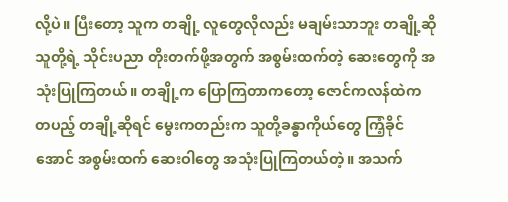လို့ပဲ။ ပြီးတော့ သူက တချို့ လူတွေလိုလည်း မချမ်းသာဘူး တချို့ဆို သူတို့ရဲ့ သိုင်းပညာ တိုးတက်ဖို့အတွက် အစွမ်းထက်တဲ့ ဆေးတွေကို အသုံးပြုကြတယ်။ တချို့က ပြောကြတာကတော့ ဇောင်ကလန်ထဲက တပည့် တချို့ဆိုရင် မွေးကတည်းက သူတို့ခန္ဓာကိုယ်တွေ ကြံ့ခိုင်အောင် အစွမ်းထက် ဆေးဝါတွေ အသုံးပြုကြတယ်တဲ့။ အသက်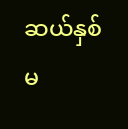ဆယ်နှစ် မ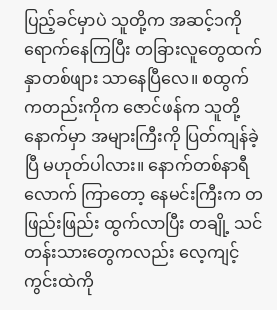ပြည့်ခင်မှာပဲ သူတို့က အဆင့်၁ကို ရောက်နေကြပြီး တခြားလူတွေထက် နှာတစ်ဖျား သာနေပြီလေ။ စထွက် ကတည်းကိုက ဇောင်ဖန်က သူတို့နောက်မှာ အများကြီးကို ပြတ်ကျန်ခဲ့ပြီ မဟုတ်ပါလား။ နောက်တစ်နာရီလောက် ကြာတော့ နေမင်းကြီးက တဖြည်းဖြည်း ထွက်လာပြီး တချို့ သင်တန်းသားတွေကလည်း လေ့ကျင့်ကွင်းထဲကို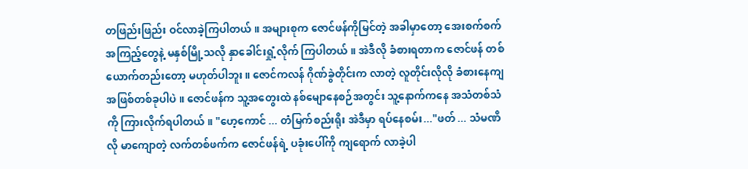တဖြည်းဖြည်း ဝင်လာခဲ့ကြပါတယ်။ အများစုက ဇောင်ဖန်ကိုမြင်တဲ့ အခါမှာတော့ အေးစက်စက် အကြည့်တွေနဲ့ မနှစ်မြို့သလို နှာခေါင်းရှုံ့လိုက် ကြပါတယ်။ အဲဒီလို ခံစားရတာက ဇောင်ဖန် တစ်ယောက်တည်းတော့ မဟုတ်ပါဘူး။ ဇောင်ကလန် ဂိုဏ်ခွဲတိုင်းက လာတဲ့ လူတိုင်းလိုလို ခံစားနေကျ အဖြစ်တစ်ခုပါပဲ။ ဇောင်ဖန်က သူ့အတွေးထဲ နစ်မျောနေစဉ်အတွင်း သူ့နောက်ကနေ အသံတစ်သံကို ကြားလိုက်ရပါတယ်။ "ဟေ့ကောင် ... တံမြက်စည်းရိုး အဲဒီမှာ ရပ်နေစမ်း..."ဖတ် ... သံမဏိလို မာကျောတဲ့ လက်တစ်ဖက်က ဇောင်ဖန်ရဲ့ ပခုံးပေါ်ကို ကျရောက် လာခဲ့ပါ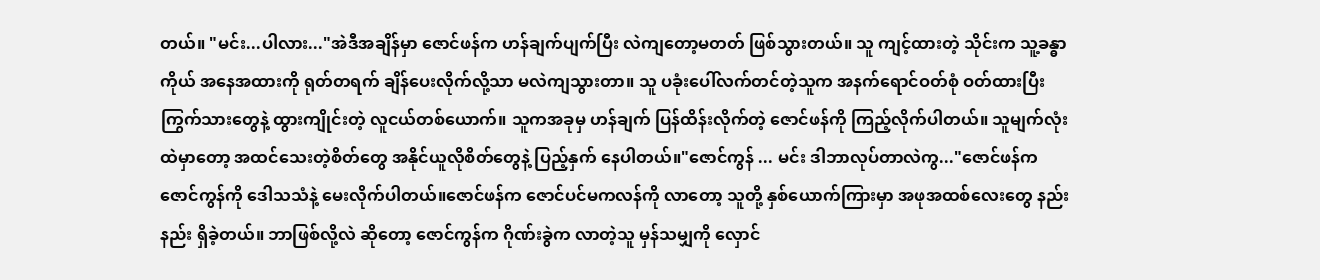တယ်။ "မင်း...ပါလား..."အဲဒီအချိန်မှာ ဇောင်ဖန်က ဟန်ချက်ပျက်ပြီး လဲကျတော့မတတ် ဖြစ်သွားတယ်။ သူ ကျင့်ထားတဲ့ သိုင်းက သူ့ခန္ဓာကိုယ် အနေအထားကို ရုတ်တရက် ချိန်ပေးလိုက်လို့သာ မလဲကျသွားတာ။ သူ ပခုံးပေါ်လက်တင်တဲ့သူက အနက်ရောင်ဝတ်စုံ ဝတ်ထားပြီး ကြွက်သားတွေနဲ့ ထွားကျိုင်းတဲ့ လူငယ်တစ်ယောက်။ သူကအခုမှ ဟန်ချက် ပြန်ထိန်းလိုက်တဲ့ ဇောင်ဖန်ကို ကြည့်လိုက်ပါတယ်။ သူမျက်လုံးထဲမှာတော့ အထင်သေးတဲ့စိတ်တွေ အနိုင်ယူလိုစိတ်တွေနဲ့ ပြည့်နှက် နေပါတယ်။"ဇောင်ကွန် ... မင်း ဒါဘာလုပ်တာလဲကွ..."ဇောင်ဖန်က ဇောင်ကွန်ကို ဒေါသသံနဲ့ မေးလိုက်ပါတယ်။ဇောင်ဖန်က ဇောင်ပင်မကလန်ကို လာတော့ သူတို့ နှစ်ယောက်ကြားမှာ အဖုအထစ်လေးတွေ နည်းနည်း ရှိခဲ့တယ်။ ဘာဖြစ်လို့လဲ ဆိုတော့ ဇောင်ကွန်က ဂိုဏ်းခွဲက လာတဲ့သူ မှန်သမျှကို လှောင်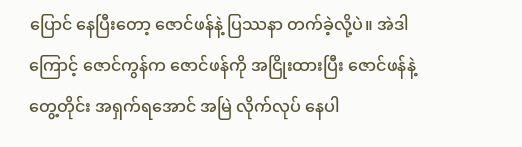ပြောင် နေပြီးတော့ ဇောင်ဖန်နဲ့ ပြဿနာ တက်ခဲ့လို့ပဲ။ အဲဒါကြောင့် ဇောင်ကွန်က ဇောင်ဖန်ကို အငြိုးထားပြီး ဇောင်ဖန်နဲ့တွေ့တိုင်း အရှက်ရအောင် အမြဲ လိုက်လုပ် နေပါ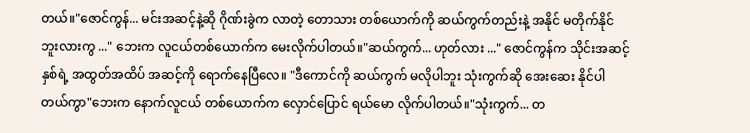တယ်။"ဇောင်ကွန်... မင်းအဆင့်နဲ့ဆို ဂိုဏ်းခွဲက လာတဲ့ တောသား တစ်ယောက်ကို ဆယ်ကွက်တည်းနဲ့ အနိုင် မတိုက်နိုင်ဘူးလားကွ ..." ဘေးက လူငယ်တစ်ယောက်က မေးလိုက်ပါတယ်။"ဆယ်ကွက်... ဟုတ်လား ..." ဇောင်ကွန်က သိုင်းအဆင့်နှစ်ရဲ့ အထွတ်အထိပ် အဆင့်ကို ရောက်နေပြီလေ။ "ဒီကောင်ကို ဆယ်ကွက် မလိုပါဘူး သုံးကွက်ဆို အေးဆေး နိုင်ပါတယ်ကွာ"ဘေးက နောက်လူငယ် တစ်ယောက်က လှောင်ပြောင် ရယ်မော လိုက်ပါတယ်။"သုံးကွက်... တ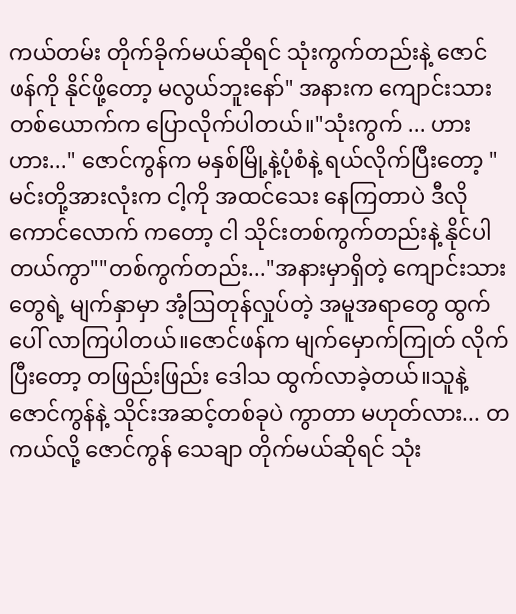ကယ်တမ်း တိုက်ခိုက်မယ်ဆိုရင် သုံးကွက်တည်းနဲ့ ဇောင်ဖန်ကို နိုင်ဖို့တော့ မလွယ်ဘူးနော်" အနားက ကျောင်းသား တစ်ယောက်က ပြောလိုက်ပါတယ်။"သုံးကွက် ... ဟားဟား..." ဇောင်ကွန်က မနှစ်မြို့နဲ့ပုံစံနဲ့ ရယ်လိုက်ပြီးတော့ "မင်းတို့အားလုံးက ငါ့ကို အထင်သေး နေကြတာပဲ ဒီလို ကောင်လောက် ကတော့ ငါ သိုင်းတစ်ကွက်တည်းနဲ့ နိုင်ပါတယ်ကွာ""တစ်ကွက်တည်း..."အနားမှာရှိတဲ့ ကျောင်းသားတွေရဲ့ မျက်နှာမှာ အံ့ဩတုန်လှုပ်တဲ့ အမူအရာတွေ ထွက်ပေါ် လာကြပါတယ်။ဇောင်ဖန်က မျက်မှောက်ကြုတ် လိုက်ပြီးတော့ တဖြည်းဖြည်း ဒေါသ ထွက်လာခဲ့တယ်။သူနဲ့ဇောင်ကွန်နဲ့ သိုင်းအဆင့်တစ်ခုပဲ ကွာတာ မဟုတ်လား... တကယ်လို့ ဇောင်ကွန် သေချာ တိုက်မယ်ဆိုရင် သုံး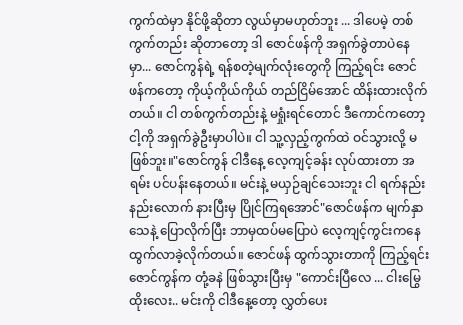ကွက်ထဲမှာ နိုင်ဖို့ဆိုတာ လွယ်မှာမဟုတ်ဘူး ... ဒါပေမဲ့ တစ်ကွက်တည်း ဆိုတာတော့ ဒါ ဇောင်ဖန်ကို အရှက်ခွဲတာပဲနေမှာ... ဇောင်ကွန်ရဲ့ ရန်စတဲ့မျက်လုံးတွေကို ကြည့်ရင်း ဇောင်ဖန်ကတော့ ကိုယ့်ကိုယ်ကိုယ် တည်ငြိမ်အောင် ထိန်းထားလိုက်တယ်။ ငါ တစ်ကွက်တည်းနဲ့ မရှုံးရင်တောင် ဒီကောင်ကတော့ ငါ့ကို အရှက်ခွဲဦးမှာပါပဲ။ ငါ သူ့လှည့်ကွက်ထဲ ဝင်သွားလို့ မဖြစ်ဘူး။"ဇောင်ကွန် ငါဒီနေ့ လေ့ကျင့်ခန်း လုပ်ထားတာ အရမ်း ပင်ပန်းနေတယ်။ မင်းနဲ့ မယှဉ်ချင်သေးဘူး ငါ ရက်နည်းနည်းလောက် နားပြီးမှ ပြိုင်ကြရအောင်"ဇောင်ဖန်က မျက်နှာသေနဲ့ ပြောလိုက်ပြီး ဘာမှထပ်မပြောပဲ လေ့ကျင့်ကွင်းကနေ ထွက်လာခဲ့လိုက်တယ်။ ဇောင်ဖန် ထွက်သွားတာကို ကြည့်ရင်း ဇောင်ကွန်က တုံ့ခနဲ ဖြစ်သွားပြီးမှ "ကောင်းပြီလေ ... ငါးမြွေထိုးလေး.. မင်းကို ငါဒီနေ့တော့ လွှတ်ပေး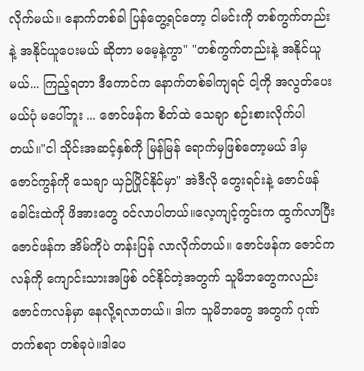လိုက်မယ်။ နောက်တစ်ခါ ပြန်တွေ့ရင်တော့ ငါမင်းကို တစ်ကွက်တည်းနဲ့ အနိုင်ယူပေးမယ် ဆိုတာ မမေ့နဲ့ကွာ" "တစ်ကွက်တည်းနဲ့ အနိုင်ယူမယ်... ကြည့်ရတာ ဒီကောင်က နောက်တစ်ခါကျရင် ငါ့ကို အလွတ်ပေးမယ်ပုံ မပေါ်ဘူး ... ဇောင်ဖန်က စိတ်ထဲ သေချာ စဉ်းစားလိုက်ပါတယ်။"ငါ သိုင်းအဆင့်နှစ်ကို မြန်မြန် ရောက်မှဖြစ်တော့မယ် ဒါမှ ဇောင်ကွန်ကို သေချာ ယှဉ်ပြိုင်နိုင်မှာ" အဲဒီလို တွေးရင်းနဲ့ ဇောင်ဖန် ခေါင်းထဲကို ဖိအားတွေ ဝင်လာပါတယ်။လေ့ကျင့်ကွင်းက ထွက်လာပြီး ဇောင်ဖန်က အိမ်ကိုပဲ တန်းပြန် လာလိုက်တယ်။ ဇောင်ဖန်က ဇောင်ကလန်ကို ကျောင်းသားအဖြစ် ဝင်နိုင်တဲ့အတွက် သူမိဘတွေကလည်း ဇောင်ကလန်မှာ နေလို့ရလာတယ်။ ဒါက သူမိဘတွေ အတွက် ဂုဏ်တက်စရာ တစ်ခုပဲ။ဒါပေ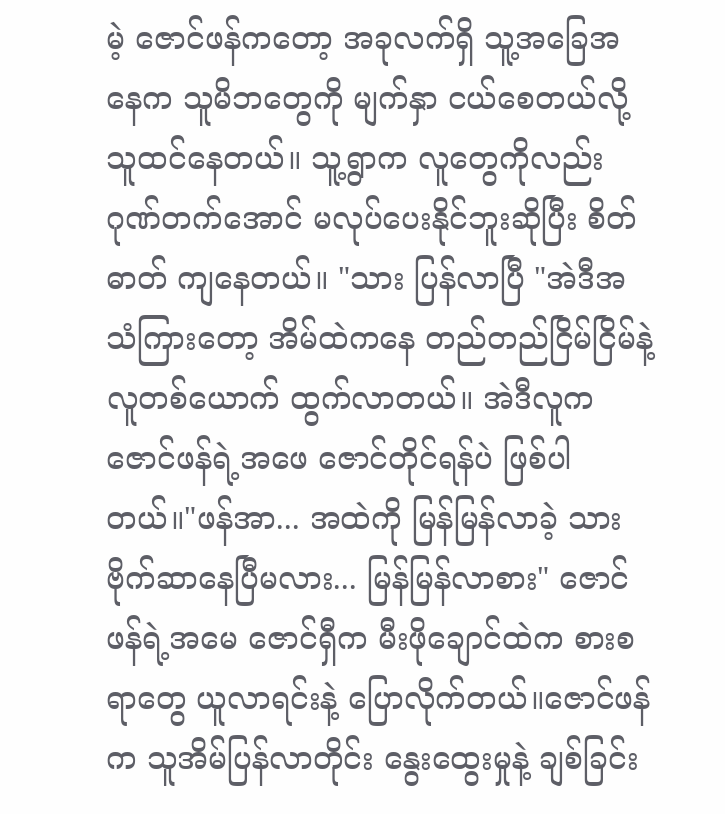မဲ့ ဇောင်ဖန်ကတော့ အခုလက်ရှိ သူ့အခြေအနေက သူမိဘတွေကို မျက်နှာ ငယ်စေတယ်လို့ သူထင်နေတယ်။ သူ့ရွာက လူတွေကိုလည်း ဂုဏ်တက်အောင် မလုပ်ပေးနိုင်ဘူးဆိုပြီး စိတ်ဓာတ် ကျနေတယ်။ "သား ပြန်လာပြီ "အဲဒီအသံကြားတော့ အိမ်ထဲကနေ တည်တည်ငြိမ်ငြိမ်နဲ့ လူတစ်ယောက် ထွက်လာတယ်။ အဲဒီလူက ဇောင်ဖန်ရဲ့အဖေ ဇောင်တိုင်ရန်ပဲ ဖြစ်ပါတယ်။"ဖန်အာ... အထဲကို မြန်မြန်လာခဲ့ သား ဗိုက်ဆာနေပြီမလား... မြန်မြန်လာစား" ဇောင်ဖန်ရဲ့အမေ ဇောင်ရှီက မီးဖိုချောင်ထဲက စားစရာတွေ ယူလာရင်းနဲ့ ပြောလိုက်တယ်။ဇောင်ဖန်က သူအိမ်ပြန်လာတိုင်း နွေးထွေးမှုနဲ့ ချစ်ခြင်း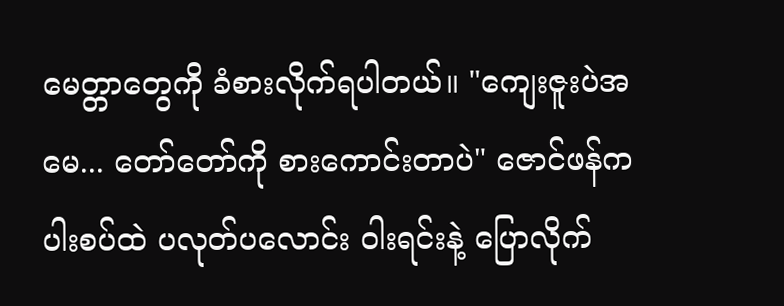မေတ္တာတွေကို ခံစားလိုက်ရပါတယ်။ "ကျေးဇူးပဲအမေ... တော်တော်ကို စားကောင်းတာပဲ" ဇောင်ဖန်က ပါးစပ်ထဲ ပလုတ်ပလောင်း ဝါးရင်းနဲ့ ပြောလိုက်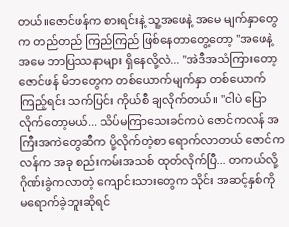တယ်။ဇောင်ဖန်က စားရင်းနဲ့ သူ့အဖေနဲ့ အမေ မျက်နှာတွေက တည်တည် ကြည်ကြည် ဖြစ်နေတာတွေ့တော့ "အဖေနဲ့ အမေ ဘာပြဿနာများ ရှိနေလို့လဲ... "အဲဒီအသံကြားတော့ ဇောင်ဖန် မိဘတွေက တစ်ယောက်မျက်နှာ တစ်ယောက်ကြည့်ရင်း သက်ပြင်း ကိုယ်စီ ချလိုက်တယ်။ "ငါပဲ ပြောလိုက်တော့မယ်... သိပ်မကြာသေးခင်ကပဲ ဇောင်ကလန် အကြီးအကဲတွေဆီက ပို့လိုက်တဲ့စာ ရောက်လာတယ် ဇောင်ကလန်က အခု စည်းကမ်းအသစ် ထုတ်လိုက်ပြီ... တကယ်လို့ ဂိုဏ်းခွဲကလာတဲ့ ကျောင်းသားတွေက သိုင်း အဆင့်နှစ်ကို မရောက်ခဲ့ဘူးဆိုရင်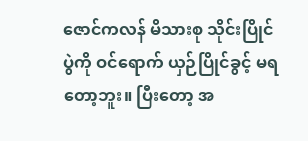ဇောင်ကလန် မိသားစု သိုင်းပြိုင်ပွဲကို ဝင်ရောက် ယှဉ်ပြိုင်ခွင့် မရတော့ဘူး။ ပြီးတော့ အ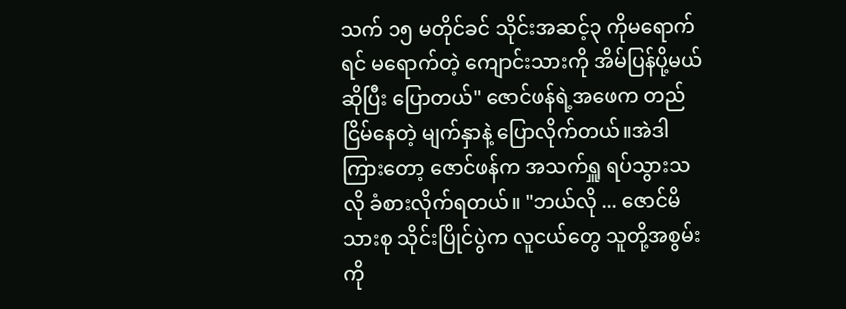သက် ၁၅ မတိုင်ခင် သိုင်းအဆင့်၃ ကိုမရောက်ရင် မရောက်တဲ့ ကျောင်းသားကို အိမ်ပြန်ပို့မယ် ဆိုပြီး ပြောတယ်" ဇောင်ဖန်ရဲ့အဖေက တည်ငြိမ်နေတဲ့ မျက်နှာနဲ့ ပြောလိုက်တယ်။အဲဒါကြားတော့ ဇောင်ဖန်က အသက်ရှူ ရပ်သွားသလို ခံစားလိုက်ရတယ်။ "ဘယ်လို ... ဇောင်မိသားစု သိုင်းပြိုင်ပွဲက လူငယ်တွေ သူတို့အစွမ်းကို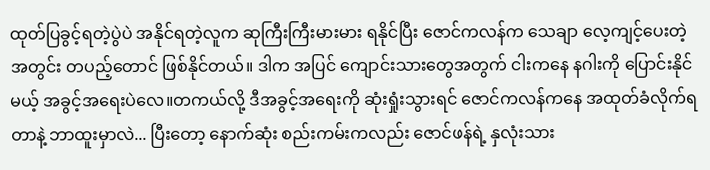ထုတ်ပြခွင့်ရတဲ့ပွဲပဲ အနိုင်ရတဲ့လူက ဆုကြီးကြီးမားမား ရနိုင်ပြီး ဇောင်ကလန်က သေချာ လေ့ကျင့်ပေးတဲ့ အတွင်း တပည့်တောင် ဖြစ်နိုင်တယ်။ ဒါက အပြင် ကျောင်းသားတွေအတွက် ငါးကနေ နဂါးကို ပြောင်းနိုင်မယ့် အခွင့်အရေးပဲလေ။တကယ်လို့ ဒီအခွင့်အရေးကို ဆုံးရှုံးသွားရင် ဇောင်ကလန်ကနေ အထုတ်ခံလိုက်ရတာနဲ့ ဘာထူးမှာလဲ... ပြီးတော့ နောက်ဆုံး စည်းကမ်းကလည်း ဇောင်ဖန်ရဲ့ နှလုံးသား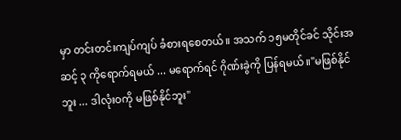မှာ တင်းတင်းကျပ်ကျပ် ခံစားရစေတယ်။ အသက် ၁၅မတိုင်ခင် သိုင်းအဆင့် ၃ ကိုရောက်ရမယ် ... မရောက်ရင် ဂိုဏ်းခွဲကို ပြန်ရမယ်။"မဖြစ်နိုင်ဘူး ... ဒါလုံးဝကို မဖြစ်နိုင်ဘူး"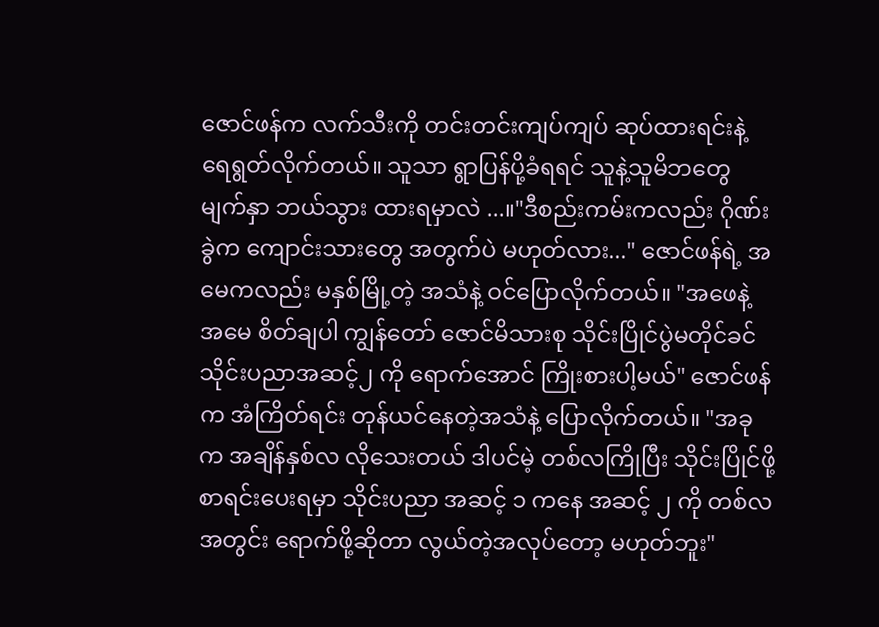ဇောင်ဖန်က လက်သီးကို တင်းတင်းကျပ်ကျပ် ဆုပ်ထားရင်းနဲ့ ရေရွတ်လိုက်တယ်။ သူသာ ရွာပြန်ပို့ခံရရင် သူနဲ့သူမိဘတွေ မျက်နှာ ဘယ်သွား ထားရမှာလဲ ...။"ဒီစည်းကမ်းကလည်း ဂိုဏ်းခွဲက ကျောင်းသားတွေ အတွက်ပဲ မဟုတ်လား..." ဇောင်ဖန်ရဲ့ အမေကလည်း မနှစ်မြို့တဲ့ အသံနဲ့ ဝင်ပြောလိုက်တယ်။ "အဖေနဲ့ အမေ စိတ်ချပါ ကျွန်တော် ဇောင်မိသားစု သိုင်းပြိုင်ပွဲမတိုင်ခင် သိုင်းပညာအဆင့်၂ ကို ရောက်အောင် ကြိုးစားပါ့မယ်" ဇောင်ဖန်က အံကြိတ်ရင်း တုန်ယင်နေတဲ့အသံနဲ့ ပြောလိုက်တယ်။ "အခုက အချိန်နှစ်လ လိုသေးတယ် ဒါပင်မဲ့ တစ်လကြိုပြီး သိုင်းပြိုင်ဖို့ စာရင်းပေးရမှာ သိုင်းပညာ အဆင့် ၁ ကနေ အဆင့် ၂ ကို တစ်လအတွင်း ရောက်ဖို့ဆိုတာ လွယ်တဲ့အလုပ်တော့ မဟုတ်ဘူး"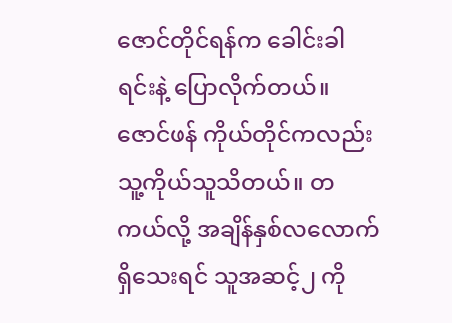ဇောင်တိုင်ရန်က ခေါင်းခါရင်းနဲ့ ပြောလိုက်တယ်။ ဇောင်ဖန် ကိုယ်တိုင်ကလည်း သူ့ကိုယ်သူသိတယ်။ တကယ်လို့ အချိန်နှစ်လလောက် ရှိသေးရင် သူအဆင့်၂ ကို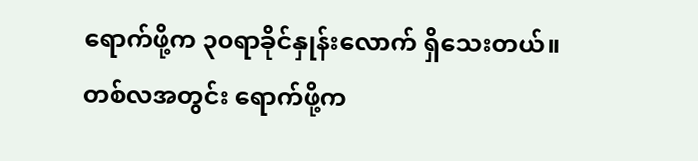ရောက်ဖို့က ၃၀ရာခိုင်နှုန်းလောက် ရှိသေးတယ်။ တစ်လအတွင်း ရောက်ဖို့က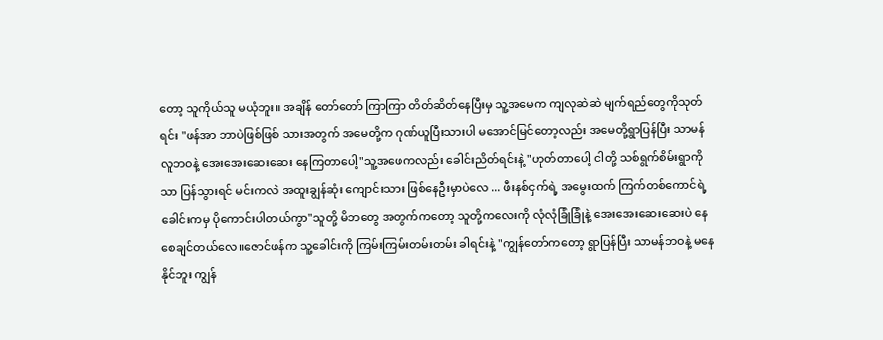တော့ သူကိုယ်သူ မယုံဘူး။ အချိန် တော်တော် ကြာကြာ တိတ်ဆိတ်နေပြီးမှ သူ့အမေက ကျလုဆဲဆဲ မျက်ရည်တွေကိုသုတ်ရင်း "ဖန်အာ ဘာပဲဖြစ်ဖြစ် သားအတွက် အမေတို့က ဂုဏ်ယူပြီးသားပါ မအောင်မြင်တော့လည်း အမေတို့ရွာပြန်ပြီး သာမန်လူဘဝနဲ့ အေးအေးဆေးဆေး နေကြတာပေါ့"သူ့အဖေကလည်း ခေါင်းညိတ်ရင်းနဲ့ "ဟုတ်တာပေါ့ ငါတို့ သစ်ရွက်စိမ်းရွာကိုသာ ပြန်သွားရင် မင်းကလဲ အထူးချွန်ဆုံး ကျောင်းသား ဖြစ်နေဦးမှာပဲလေ ... ဖီးနစ်ငှက်ရဲ့ အမွေးထက် ကြက်တစ်ကောင်ရဲ့ ခေါင်းကမှ ပိုကောင်းပါတယ်ကွာ"သူတို့ မိဘတွေ အတွက်ကတော့ သူတို့ကလေးကို လုံလုံခြုံခြုံနဲ့ အေးအေးဆေးဆေးပဲ နေစေချင်တယ်လေ။ဇောင်ဖန်က သူ့ခေါင်းကို ကြမ်းကြမ်းတမ်းတမ်း ခါရင်းနဲ့ "ကျွန်တော်ကတော့ ရွာပြန်ပြီး သာမန်ဘဝနဲ့ မနေနိုင်ဘူး ကျွန်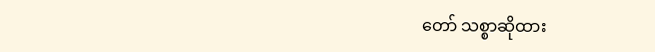တော် သစ္စာဆိုထား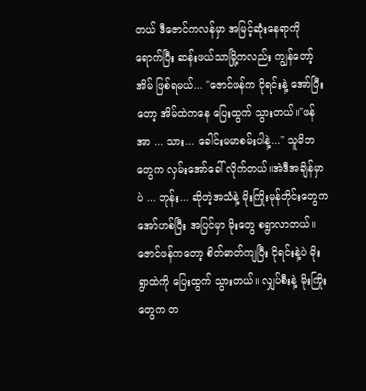တယ် ဒီဇောင်ကလန်မှာ အမြင့်ဆုံးနေရာကို ရောက်ပြီး ဆန်းဖယ်သာမြို့ကလည်း ကျွန်တော့်အိမ် ဖြစ်ရမယ်... "ဇောင်ဖန်က ငိုရင်းနဲ့ အော်ပြီးတော့ အိမ်ထဲကနေ ပြေးထွက် သွားတယ်။"ဖန်အာ ... သား... ခေါင်းမမာစမ်းပါနဲ့..." သူမိဘတွေက လှမ်းအော်ခေါ် လိုက်တယ်။အဲဒီအချိန်မှာပဲ ... ဘုန်း... ဆိုတဲ့အသံနဲ့ မိုးကြိုးမုန်တိုင်းတွေက အော်ဟစ်ပြီး အပြင်မှာ မိုးတွေ စရွာလာတယ်။ ဇောင်ဖန်ကတော့ စိတ်ဓာတ်ကျပြီး ငိုရင်းနဲ့ပဲ မိုးရွာထဲကို ပြေးထွက် သွားတယ်။ လျှပ်စီးနဲ့ မိုးကြိုးတွေက တ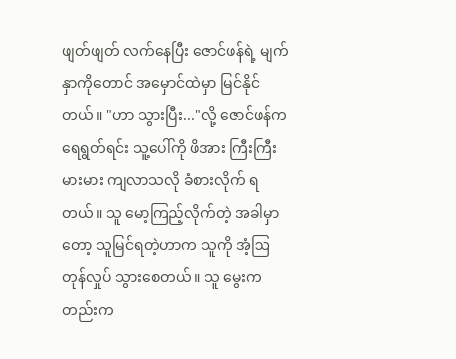ဖျတ်ဖျတ် လက်နေပြီး ဇောင်ဖန်ရဲ့ မျက်နှာကိုတောင် အမှောင်ထဲမှာ မြင်နိုင်တယ်။ "ဟာ သွားပြီး..."လို့ ဇောင်ဖန်က ရေရွတ်ရင်း သူ့ပေါ်ကို ဖိအား ကြီးကြီးမားမား ကျလာသလို ခံစားလိုက် ရတယ်။ သူ မော့ကြည့်လိုက်တဲ့ အခါမှာတော့ သူမြင်ရတဲ့ဟာက သူကို အံ့ဩ တုန်လှုပ် သွားစေတယ်။ သူ မွေးကတည်းက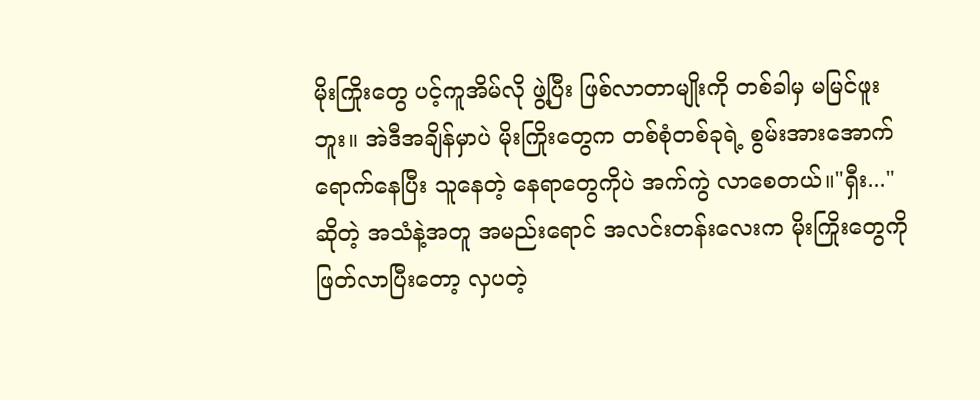မိုးကြိုးတွေ ပင့်ကူအိမ်လို ဖွဲ့ပြီး ဖြစ်လာတာမျိုးကို တစ်ခါမှ မမြင်ဖူးဘူး။ အဲဒီအချိန်မှာပဲ မိုးကြိုးတွေက တစ်စုံတစ်ခုရဲ့ စွမ်းအားအောက် ရောက်နေပြီး သူနေတဲ့ နေရာတွေကိုပဲ အက်ကွဲ လာစေတယ်။"ရှီး..."ဆိုတဲ့ အသံနဲ့အတူ အမည်းရောင် အလင်းတန်းလေးက မိုးကြိုးတွေကို ဖြတ်လာပြီးတော့ လှပတဲ့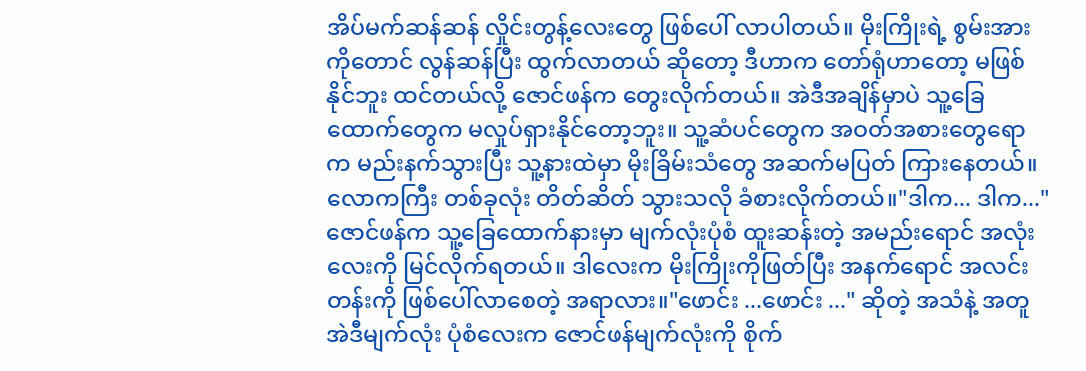အိပ်မက်ဆန်ဆန် လှိုင်းတွန့်လေးတွေ ဖြစ်ပေါ် လာပါတယ်။ မိုးကြိုးရဲ့ စွမ်းအားကိုတောင် လွန်ဆန်ပြီး ထွက်လာတယ် ဆိုတော့ ဒီဟာက တော်ရုံဟာတော့ မဖြစ်နိုင်ဘူး ထင်တယ်လို့ ဇောင်ဖန်က တွေးလိုက်တယ်။ အဲဒီအချိန်မှာပဲ သူ့ခြေထောက်တွေက မလှုပ်ရှားနိုင်တော့ဘူး။ သူ့ဆံပင်တွေက အဝတ်အစားတွေရောက မည်းနက်သွားပြီး သူ့နားထဲမှာ မိုးခြိမ်းသံတွေ အဆက်မပြတ် ကြားနေတယ်။လောကကြီး တစ်ခုလုံး တိတ်ဆိတ် သွားသလို ခံစားလိုက်တယ်။"ဒါက... ဒါက..." ဇောင်ဖန်က သူ့ခြေထောက်နားမှာ မျက်လုံးပုံစံ ထူးဆန်းတဲ့ အမည်းရောင် အလုံးလေးကို မြင်လိုက်ရတယ်။ ဒါလေးက မိုးကြိုးကိုဖြတ်ပြီး အနက်ရောင် အလင်းတန်းကို ဖြစ်ပေါ်လာစေတဲ့ အရာလား။"ဖောင်း ...ဖောင်း ..." ဆိုတဲ့ အသံနဲ့ အတူ အဲဒီမျက်လုံး ပုံစံလေးက ဇောင်ဖန်မျက်လုံးကို စိုက်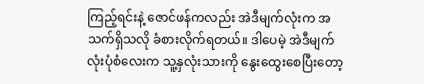ကြည့်ရင်းနဲ့ ဇောင်ဖန်ကလည်း အဲဒီမျက်လုံးက အသက်ရှိသလို ခံစားလိုက်ရတယ်။ ဒါပေမဲ့ အဲဒီမျက်လုံးပုံစံလေးက သူ့နှလုံးသားကို နွေးထွေးစေပြီးတော့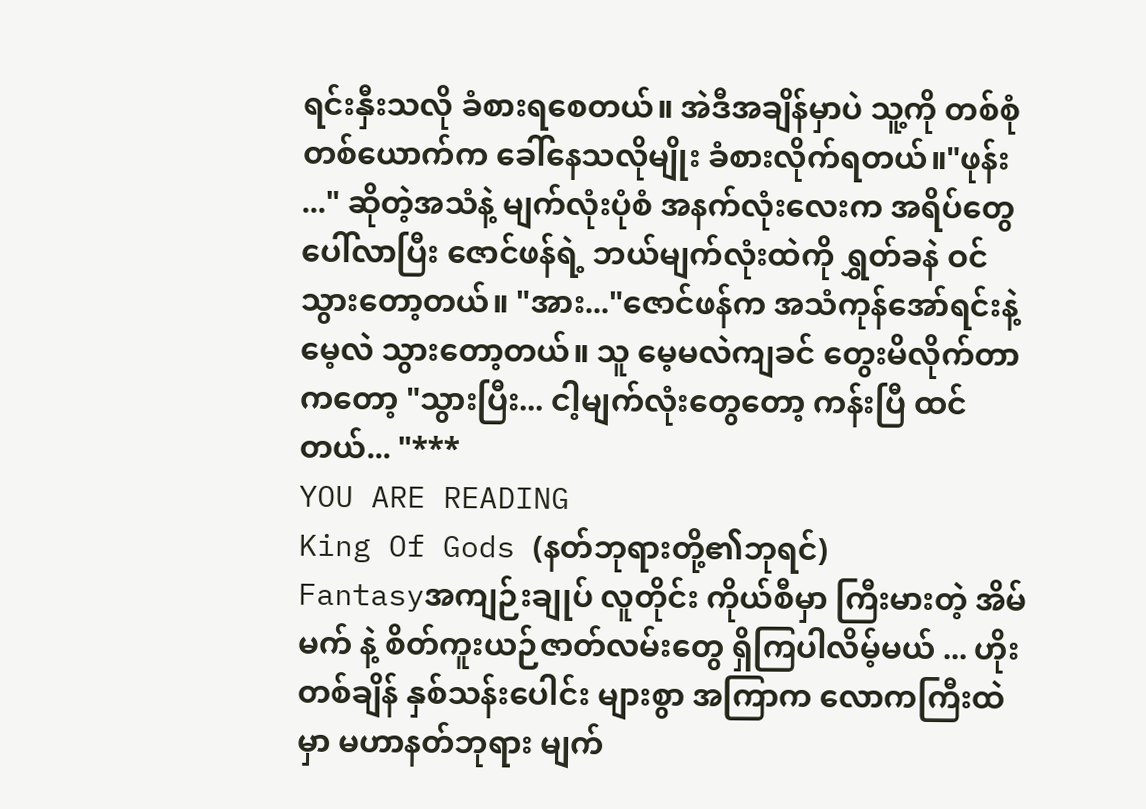ရင်းနှီးသလို ခံစားရစေတယ်။ အဲဒီအချိန်မှာပဲ သူ့ကို တစ်စုံတစ်ယောက်က ခေါ်နေသလိုမျိုး ခံစားလိုက်ရတယ်။"ဖုန်း ..." ဆိုတဲ့အသံနဲ့ မျက်လုံးပုံစံ အနက်လုံးလေးက အရိပ်တွေ ပေါ်လာပြီး ဇောင်ဖန်ရဲ့ ဘယ်မျက်လုံးထဲကို ရွှတ်ခနဲ ဝင်သွားတော့တယ်။ "အား..."ဇောင်ဖန်က အသံကုန်အော်ရင်းနဲ့ မေ့လဲ သွားတော့တယ်။ သူ မေ့မလဲကျခင် တွေးမိလိုက်တာ ကတော့ "သွားပြီး... ငါ့မျက်လုံးတွေတော့ ကန်းပြီ ထင်တယ်... "***
YOU ARE READING
King Of Gods (နတ်ဘုရားတို့၏ဘုရင်)
Fantasyအကျဉ်းချုပ် လူတိုင်း ကိုယ်စီမှာ ကြီးမားတဲ့ အိမ်မက် နဲ့ စိတ်ကူးယဉ်ဇာတ်လမ်းတွေ ရှိကြပါလိမ့်မယ် ... ဟိုးတစ်ချိန် နှစ်သန်းပေါင်း များစွာ အကြာက လောကကြီးထဲမှာ မဟာနတ်ဘုရား မျက်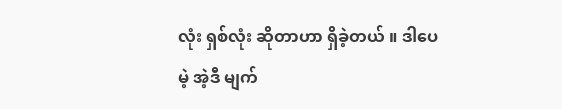လုံး ရှစ်လုံး ဆိုတာဟာ ရှိခဲ့တယ် ။ ဒါပေမဲ့ အဲ့ဒီ မျက်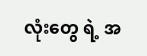လုံးတွေ ရဲ့ အ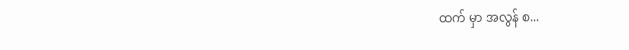ထက် မှာ အလွန် စ...